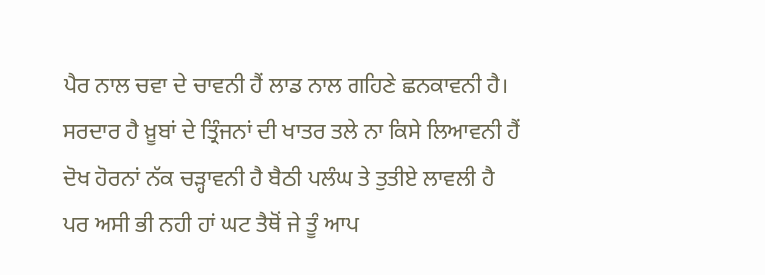ਪੈਰ ਨਾਲ ਚਵਾ ਦੇ ਚਾਵਨੀ ਹੈਂ ਲਾਡ ਨਾਲ ਗਹਿਣੇ ਛਨਕਾਵਨੀ ਹੈ।
ਸਰਦਾਰ ਹੈ ਖ਼ੂਬਾਂ ਦੇ ਤ੍ਰਿੰਜਨਾਂ ਦੀ ਖਾਤਰ ਤਲੇ ਨਾ ਕਿਸੇ ਲਿਆਵਨੀ ਹੈਂ
ਦੋਖ ਹੋਰਨਾਂ ਨੱਕ ਚੜ੍ਹਾਵਨੀ ਹੈ ਬੈਠੀ ਪਲੰਘ ਤੇ ਤੁਤੀਏ ਲਾਵਲੀ ਹੈ
ਪਰ ਅਸੀ ਭੀ ਨਹੀ ਹਾਂ ਘਟ ਤੈਥੋਂ ਜੇ ਤੂੰ ਆਪ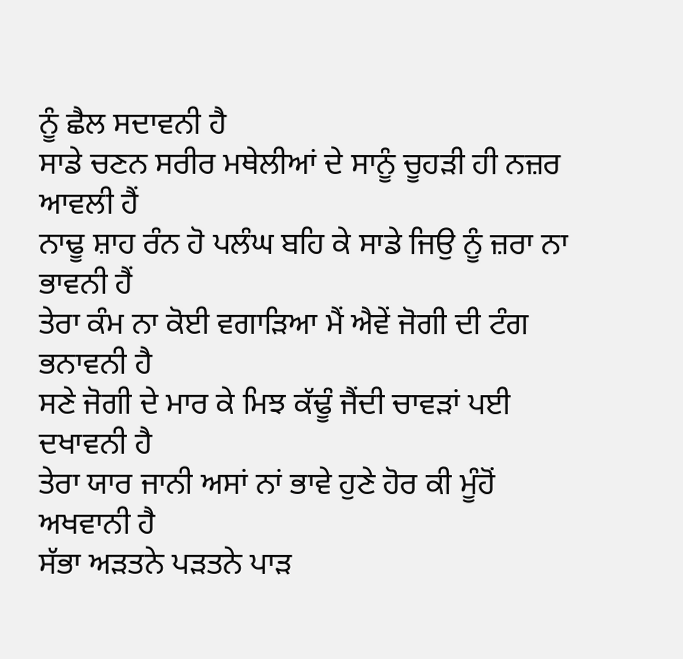ਨੂੰ ਛੈਲ ਸਦਾਵਨੀ ਹੈ
ਸਾਡੇ ਚਣਨ ਸਰੀਰ ਮਥੇਲੀਆਂ ਦੇ ਸਾਨੂੰ ਚੂਹੜੀ ਹੀ ਨਜ਼ਰ ਆਵਲੀ ਹੈਂ
ਨਾਢੂ ਸ਼ਾਹ ਰੰਨ ਹੋ ਪਲੰਘ ਬਹਿ ਕੇ ਸਾਡੇ ਜਿਉ ਨੂੰ ਜ਼ਰਾ ਨਾ ਭਾਵਨੀ ਹੈਂ
ਤੇਰਾ ਕੰਮ ਨਾ ਕੋਈ ਵਗਾੜਿਆ ਮੈਂ ਐਵੇਂ ਜੋਗੀ ਦੀ ਟੰਗ ਭਨਾਵਨੀ ਹੈ
ਸਣੇ ਜੋਗੀ ਦੇ ਮਾਰ ਕੇ ਮਿਝ ਕੱਢੂੰ ਜੈਂਦੀ ਚਾਵੜਾਂ ਪਈ ਦਖਾਵਨੀ ਹੈ
ਤੇਰਾ ਯਾਰ ਜਾਨੀ ਅਸਾਂ ਨਾਂ ਭਾਵੇ ਹੁਣੇ ਹੋਰ ਕੀ ਮੂੰਹੋਂ ਅਖਵਾਨੀ ਹੈ
ਸੱਭਾ ਅੜਤਨੇ ਪੜਤਨੇ ਪਾੜ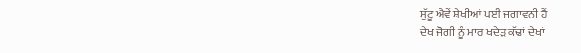ਸੁੱਟੂ ਐਵੇਂ ਸ਼ੇਖੀਆਂ ਪਈ ਜਗਾਵਨੀ ਹੈਂ
ਦੇਖ ਜੋਗੀ ਨੂੰ ਮਾਰ ਖਦੇੜ ਕੱਢਾਂ ਦੇਖਾਂ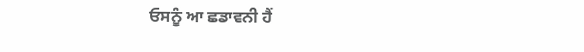ਓਸਨੂੰ ਆ ਛਡਾਵਨੀ ਹੈਂ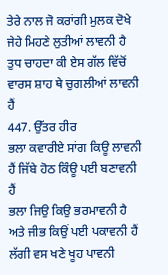ਤੇਰੇ ਨਾਲ ਜੋ ਕਰਾਂਗੀ ਮੁਲਕ ਦੋਖੇ ਜੇਹੇ ਮਿਹਣੇ ਲੁਤੀਆਂ ਲਾਵਨੀ ਹੈ
ਤੁਧ ਚਾਹਦਾ ਕੀ ਏਸ ਗੱਲ ਵਿੱਚੋਂ ਵਾਰਸ ਸ਼ਾਹ ਥੇ ਚੁਗਲੀਆਂ ਲਾਵਨੀ ਹੈਂ
447. ਉੱਤਰ ਹੀਰ
ਭਲਾ ਕਵਾਰੀਏ ਸਾਂਗ ਕਿਊ ਲਾਵਨੀ ਹੈਂ ਜਿੱਬੇ ਹੋਠ ਕਿੰਊ ਪਈ ਬਣਾਵਨੀ ਹੈਂ
ਭਲਾ ਜਿਉ ਕਿਉ ਭਰਮਾਵਨੀ ਹੈ ਅਤੇ ਜੀਭ ਕਿਉਂ ਪਈ ਪਕਾਵਨੀ ਹੈਂ
ਲੱਗੀ ਵਸ ਖਣੇ ਖੂਹ ਪਾਵਨੀ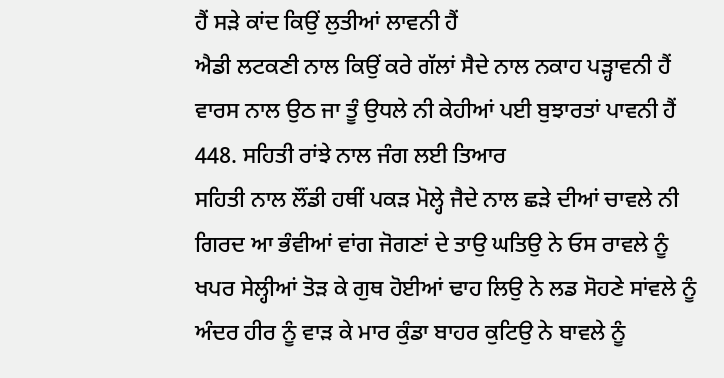ਹੈਂ ਸੜੇ ਕਾਂਦ ਕਿਉਂ ਲੁਤੀਆਂ ਲਾਵਨੀ ਹੈਂ
ਐਡੀ ਲਟਕਣੀ ਨਾਲ ਕਿਉਂ ਕਰੇ ਗੱਲਾਂ ਸੈਦੇ ਨਾਲ ਨਕਾਹ ਪੜ੍ਹਾਵਨੀ ਹੈਂ
ਵਾਰਸ ਨਾਲ ਉਠ ਜਾ ਤੂੰ ਉਧਲੇ ਨੀ ਕੇਹੀਆਂ ਪਈ ਬੁਝਾਰਤਾਂ ਪਾਵਨੀ ਹੈਂ
448. ਸਹਿਤੀ ਰਾਂਝੇ ਨਾਲ ਜੰਗ ਲਈ ਤਿਆਰ
ਸਹਿਤੀ ਨਾਲ ਲੌਂਡੀ ਹਥੀਂ ਪਕੜ ਮੋਲ੍ਹੇ ਜੈਦੇ ਨਾਲ ਛੜੇ ਦੀਆਂ ਚਾਵਲੇ ਨੀ
ਗਿਰਦ ਆ ਭੰਵੀਆਂ ਵਾਂਗ ਜੋਗਣਾਂ ਦੇ ਤਾਉ ਘਤਿਉ ਨੇ ਓਸ ਰਾਵਲੇ ਨੂੰ
ਖਪਰ ਸੇਲ੍ਹੀਆਂ ਤੋੜ ਕੇ ਗੁਥ ਹੋਈਆਂ ਢਾਹ ਲਿਉ ਨੇ ਲਡ ਸੋਹਣੇ ਸਾਂਵਲੇ ਨੂੰ
ਅੰਦਰ ਹੀਰ ਨੂੰ ਵਾੜ ਕੇ ਮਾਰ ਕੁੰਡਾ ਬਾਹਰ ਕੁਟਿਉ ਨੇ ਬਾਵਲੇ ਨੂੰ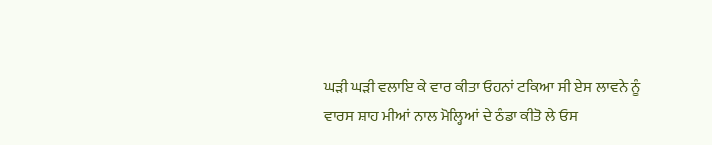ਘੜੀ ਘੜੀ ਵਲਾਇ ਕੇ ਵਾਰ ਕੀਤਾ ਓਹਨਾਂ ਟਕਿਆ ਸੀ ਏਸ ਲਾਵਨੇ ਨੂੰ
ਵਾਰਸ ਸ਼ਾਹ ਮੀਆਂ ਨਾਲ ਮੋਲ੍ਹਿਆਂ ਦੇ ਠੰਡਾ ਕੀਤੋ ਲੇ ਓਸ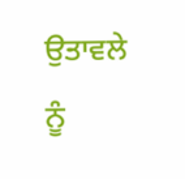ਉਤਾਵਲੇ ਨੂੰ